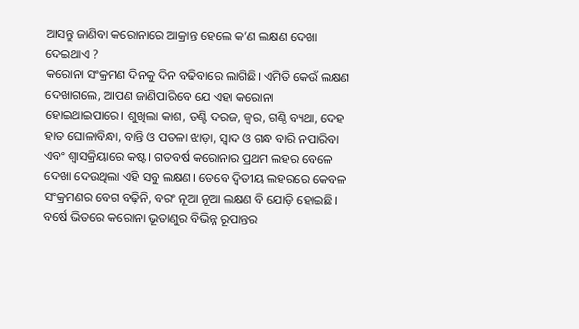ଆସନ୍ତୁ ଜାଣିବା କରୋନାରେ ଆକ୍ରାନ୍ତ ହେଲେ କ’ଣ ଲକ୍ଷଣ ଦେଖା ଦେଇଥାଏ ?
କରୋନା ସଂକ୍ରମଣ ଦିନକୁ ଦିନ ବଢିବାରେ ଲାଗିଛି। ଏମିତି କେଉଁ ଲକ୍ଷଣ ଦେଖାଗଲେ, ଆପଣ ଜାଣିପାରିବେ ଯେ ଏହା କରୋନା ହୋଇଥାଇପାରେ। ଶୁଖିଲା କାଶ, ତଣ୍ଟି ଦରଜ, ଜ୍ୱର, ଗଣ୍ଠି ବ୍ୟଥା, ଦେହ ହାତ ଘୋଳାବିନ୍ଧା, ବାନ୍ତି ଓ ପତଳା ଝାଡ଼ା, ସ୍ୱାଦ ଓ ଗନ୍ଧ ବାରି ନପାରିବା ଏବଂ ଶ୍ୱାସକ୍ରିୟାରେ କଷ୍ଟ। ଗତବର୍ଷ କରୋନାର ପ୍ରଥମ ଲହର ବେଳେ ଦେଖା ଦେଉଥିଲା ଏହି ସବୁ ଲକ୍ଷଣ। ତେବେ ଦ୍ୱିତୀୟ ଲହରରେ କେବଳ ସଂକ୍ରମଣର ବେଗ ବଢ଼ିନି, ବରଂ ନୂଆ ନୂଆ ଲକ୍ଷଣ ବି ଯୋଡ଼ି ହୋଇଛି। ବର୍ଷେ ଭିତରେ କରୋନା ଭୂତାଣୁର ବିଭିନ୍ନ ରୂପାନ୍ତର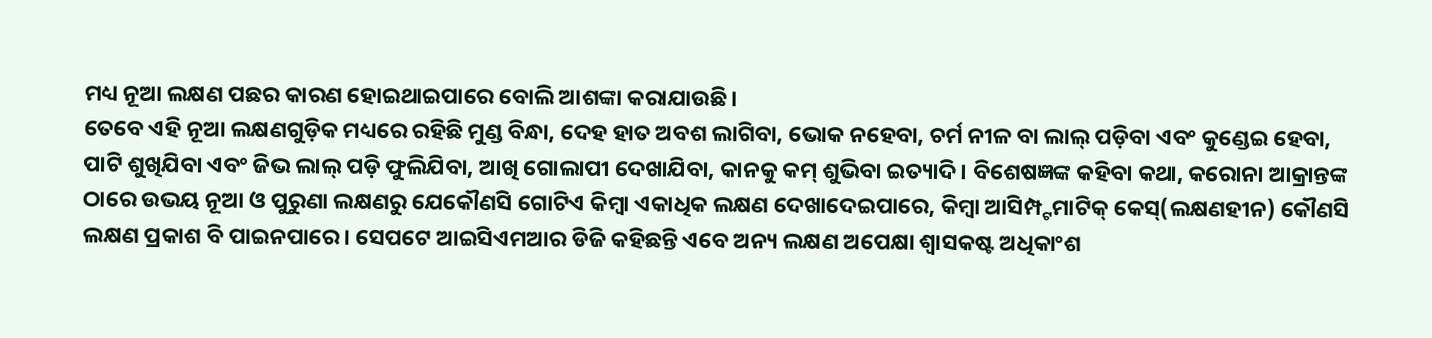ମଧ୍ୟ ନୂଆ ଲକ୍ଷଣ ପଛର କାରଣ ହୋଇଥାଇପାରେ ବୋଲି ଆଶଙ୍କା କରାଯାଉଛି।
ତେବେ ଏହି ନୂଆ ଲକ୍ଷଣଗୁଡ଼ିକ ମଧ୍ୟରେ ରହିଛି ମୁଣ୍ଡ ବିନ୍ଧା, ଦେହ ହାତ ଅବଶ ଲାଗିବା, ଭୋକ ନହେବା, ଚର୍ମ ନୀଳ ବା ଲାଲ୍ ପଡ଼ିବା ଏବଂ କୁଣ୍ଡେଇ ହେବା, ପାଟି ଶୁଖିଯିବା ଏବଂ ଜିଭ ଲାଲ୍ ପଡ଼ି ଫୁଲିଯିବା, ଆଖି ଗୋଲାପୀ ଦେଖାଯିବା, କାନକୁ କମ୍ ଶୁଭିବା ଇତ୍ୟାଦି। ବିଶେଷଜ୍ଞଙ୍କ କହିବା କଥା, କରୋନା ଆକ୍ରାନ୍ତଙ୍କ ଠାରେ ଉଭୟ ନୂଆ ଓ ପୁରୁଣା ଲକ୍ଷଣରୁ ଯେକୌଣସି ଗୋଟିଏ କିମ୍ବା ଏକାଧିକ ଲକ୍ଷଣ ଦେଖାଦେଇପାରେ, କିମ୍ବା ଆସିମ୍ପ୍ଟମାଟିକ୍ କେସ୍(ଲକ୍ଷଣହୀନ) କୌଣସି ଲକ୍ଷଣ ପ୍ରକାଶ ବି ପାଇନପାରେ। ସେପଟେ ଆଇସିଏମଆର ଡିଜି କହିଛନ୍ତି ଏବେ ଅନ୍ୟ ଲକ୍ଷଣ ଅପେକ୍ଷା ଶ୍ୱାସକଷ୍ଟ ଅଧିକାଂଶ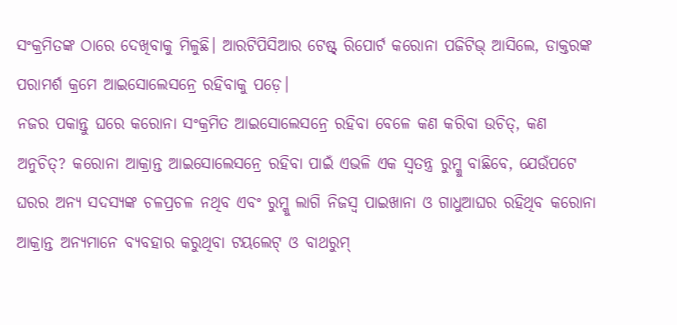ସଂକ୍ରମିତଙ୍କ ଠାରେ ଦେଖିବାକୁ ମିଳୁଛି। ଆରଟିପିସିଆର ଟେଷ୍ଟ୍ ରିପୋର୍ଟ କରୋନା ପଜିଟିଭ୍ ଆସିଲେ, ଡାକ୍ତରଙ୍କ ପରାମର୍ଶ କ୍ରମେ ଆଇସୋଲେସନ୍ରେ ରହିବାକୁ ପଡ଼େ।
ନଜର ପକାନ୍ତୁ ଘରେ କରୋନା ସଂକ୍ରମିତ ଆଇସୋଲେସନ୍ରେ ରହିବା ବେଳେ କଣ କରିବା ଉଚିତ୍, କଣ ଅନୁଚିତ୍? କରୋନା ଆକ୍ରାନ୍ତ ଆଇସୋଲେସନ୍ରେ ରହିବା ପାଇଁ ଏଭଳି ଏକ ସ୍ୱତନ୍ତ୍ର ରୁମ୍କୁ ବାଛିବେ, ଯେଉଁପଟେ ଘରର ଅନ୍ୟ ସଦସ୍ୟଙ୍କ ଚଳପ୍ରଚଳ ନଥିବ ଏବଂ ରୁମ୍କୁ ଲାଗି ନିଜସ୍ୱ ପାଇଖାନା ଓ ଗାଧୁଆଘର ରହିଥିବ କରୋନା ଆକ୍ରାନ୍ତ ଅନ୍ୟମାନେ ବ୍ୟବହାର କରୁଥିବା ଟୟଲେଟ୍ ଓ ବାଥରୁମ୍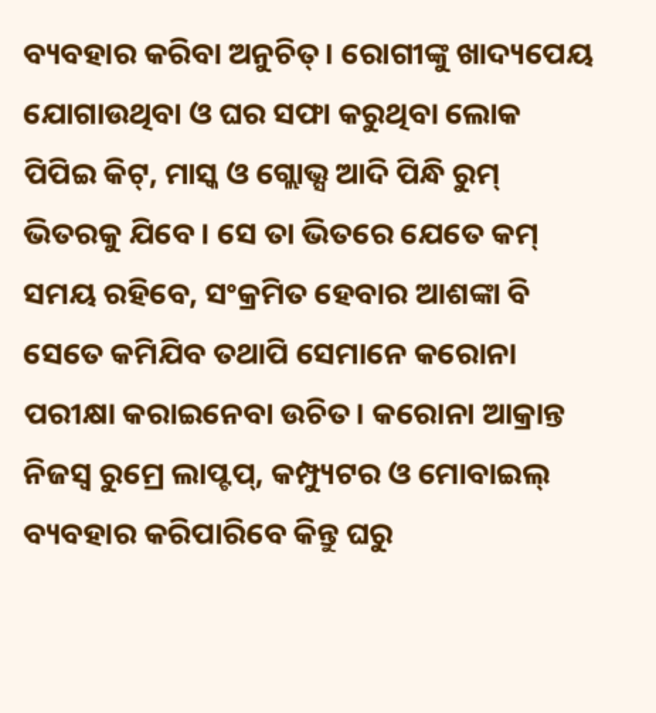ବ୍ୟବହାର କରିବା ଅନୁଚିତ୍। ରୋଗୀଙ୍କୁ ଖାଦ୍ୟପେୟ ଯୋଗାଉଥିବା ଓ ଘର ସଫା କରୁଥିବା ଲୋକ ପିପିଇ କିଟ୍, ମାସ୍କ ଓ ଗ୍ଲୋଭ୍ସ ଆଦି ପିନ୍ଧି ରୁମ୍ ଭିତରକୁ ଯିବେ। ସେ ତା ଭିତରେ ଯେତେ କମ୍ ସମୟ ରହିବେ, ସଂକ୍ରମିତ ହେବାର ଆଶଙ୍କା ବି ସେତେ କମିଯିବ ତଥାପି ସେମାନେ କରୋନା ପରୀକ୍ଷା କରାଇନେବା ଉଚିତ। କରୋନା ଆକ୍ରାନ୍ତ ନିଜସ୍ୱ ରୁମ୍ରେ ଲାପ୍ଟପ୍, କମ୍ପ୍ୟୁଟର ଓ ମୋବାଇଲ୍ ବ୍ୟବହାର କରିପାରିବେ କିନ୍ତୁ ଘରୁ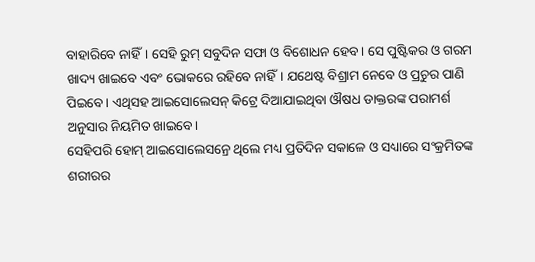ବାହାରିବେ ନାହିଁ। ସେହି ରୁମ୍ ସବୁଦିନ ସଫା ଓ ବିଶୋଧନ ହେବ। ସେ ପୁଷ୍ଟିକର ଓ ଗରମ ଖାଦ୍ୟ ଖାଇବେ ଏବଂ ଭୋକରେ ରହିବେ ନାହିଁ। ଯଥେଷ୍ଟ ବିଶ୍ରାମ ନେବେ ଓ ପ୍ରଚୁର ପାଣି ପିଇବେ। ଏଥିସହ ଆଇସୋଲେସନ୍ କିଟ୍ରେ ଦିଆଯାଇଥିବା ଔଷଧ ଡାକ୍ତରଙ୍କ ପରାମର୍ଶ ଅନୁସାର ନିୟମିତ ଖାଇବେ।
ସେହିପରି ହୋମ୍ ଆଇସୋଲେସନ୍ରେ ଥିଲେ ମଧ୍ୟ ପ୍ରତିଦିନ ସକାଳେ ଓ ସଧ୍ୟାରେ ସଂକ୍ରମିତଙ୍କ ଶରୀରର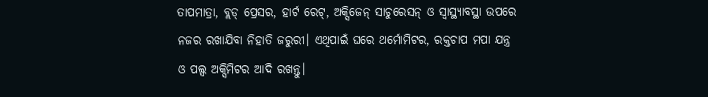ତାପମାତ୍ରା, ବ୍ଲଡ୍ ପ୍ରେସର, ହାର୍ଟ ରେଟ୍, ଅକ୍ସିଜେନ୍ ସାଚୁରେସନ୍ ଓ ସ୍ୱାସ୍ଥ୍ୟାବସ୍ଥା ଉପରେ ନଜର ରଖାଯିବା ନିହାତି ଜରୁରୀ। ଏଥିପାଇଁ ଘରେ ଥର୍ମୋମିଟର, ରକ୍ତଚାପ ମପା ଯନ୍ତ୍ର ଓ ପଲ୍ସ ଅକ୍ସିମିଟର ଆଦି ରଖନ୍ତୁ।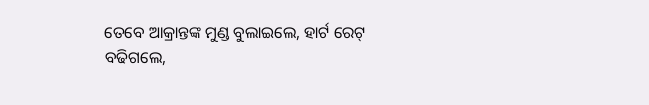ତେବେ ଆକ୍ରାନ୍ତଙ୍କ ମୁଣ୍ଡ ବୁଲାଇଲେ, ହାର୍ଟ ରେଟ୍ ବଢିଗଲେ,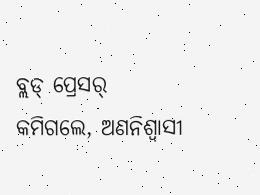ବ୍ଲଡ୍ ପ୍ରେସର୍ କମିଗଲେ, ଅଣନିଶ୍ୱାସୀ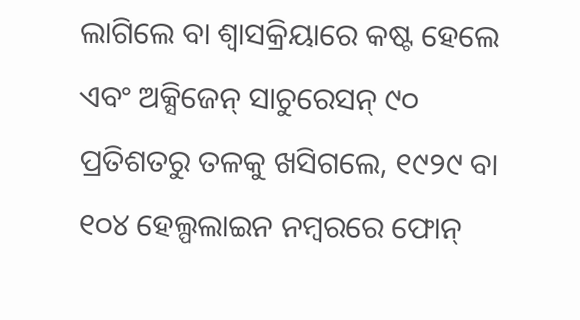ଲାଗିଲେ ବା ଶ୍ୱାସକ୍ରିୟାରେ କଷ୍ଟ ହେଲେ ଏବଂ ଅକ୍ସିଜେନ୍ ସାଚୁରେସନ୍ ୯୦ ପ୍ରତିଶତରୁ ତଳକୁ ଖସିଗଲେ, ୧୯୨୯ ବା ୧୦୪ ହେଲ୍ପଲାଇନ ନମ୍ବରରେ ଫୋନ୍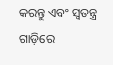କରନ୍ତୁ ଏବଂ ସ୍ୱତନ୍ତ୍ର ଗାଡ଼ିରେ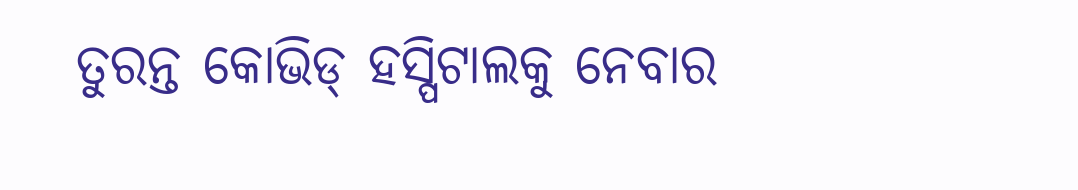ତୁରନ୍ତ କୋଭିଡ୍ ହସ୍ପିଟାଲକୁ ନେବାର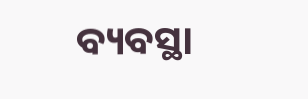ବ୍ୟବସ୍ଥା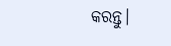କରନ୍ତୁ।